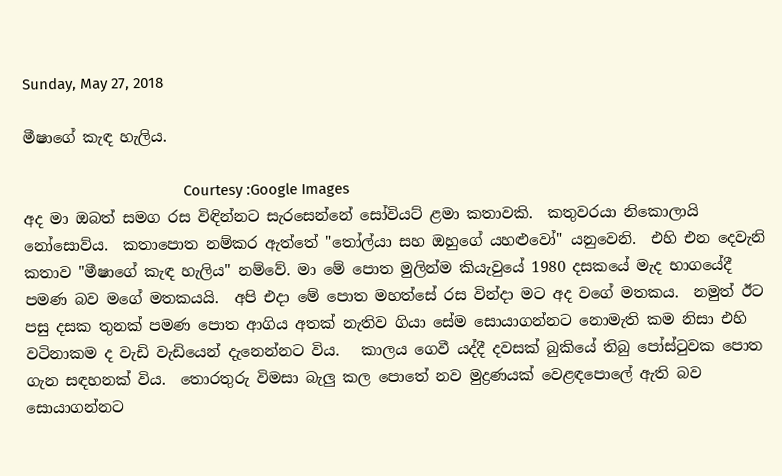Sunday, May 27, 2018

මීෂාගේ කැඳ හැලිය.

                                        Courtesy :Google Images
අද මා ඔබත් සමග රස විඳින්නට සැරසෙන්නේ සෝවියට් ළමා කතාවකි.  කතුවරයා නිකොලායි නෝසොව්ය.  කතාපොත නම්කර ඇත්තේ "තෝල්යා සහ ඔහුගේ යහළුවෝ" යනුවෙනි.  එහි එන දෙවැනි කතාව "මීෂාගේ කැඳ හැලිය" නම්වේ. මා මේ පොත මුලින්ම කියැවුයේ 1980 දසකයේ මැද භාගයේදී පමණ බව මගේ මතකයයි.  අපි එදා මේ පොත මහත්සේ රස වින්දා මට අද වගේ මතකය.  නමුත් ඊට පසු දසක තුනක් පමණ පොත ආගිය අතක් නැතිව ගියා සේම සොයාගන්නට නොමැති කම නිසා එහි වටිනාකම ද වැඩි වැඩියෙන් දැනෙන්නට විය.   කාලය ගෙවී යද්දී දවසක් බුකියේ තිබු පෝස්ටුවක පොත ගැන සඳහනක් විය.  තොරතුරු විමසා බැලු කල පොතේ නව මුද්‍රණයක් වෙළඳපොලේ ඇති බව සොයාගන්නට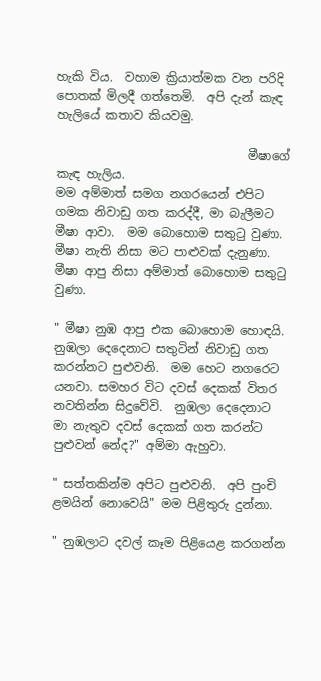හැකි විය.  වහාම ක්‍රියාත්මක වන පරිදි පොතක් මිලදී ගත්තෙමි.  අපි දැන් කැඳ හැලියේ කතාව කියවමු.

                                මීෂාගේ කැඳ හැලිය.
මම අම්මාත් සමග නගරයෙන් එපිට ගමක නිවාඩු ගත කරද්දී, මා බැලීමට මීෂා ආවා.  මම බොහොම සතුටු වුණා.  මීෂා නැති නිසා මට පාළුවක් දැනුණා.  මීෂා ආපු නිසා අම්මාත් බොහොම සතුටු වුණා.

" මීෂා නුඹ ආපු එක බොහොම හොඳයි.  නුඹලා දෙදෙනාට සතුටින් නිවාඩු ගත කරන්නට පුළුවනි.  මම හෙට නගරෙට යනවා. සමහර විට දවස් දෙකක් විතර නවතින්න සිදුවේවි.  නුඹලා දෙදෙනාට මා නැතුව දවස් දෙකක් ගත කරන්ට පුළුවන් නේද?" අම්මා ඇහුවා.

" සත්තකින්ම අපිට පුළුවනි.  අපි පුංචි ළමයින් නොවෙයි" මම පිළිතුරු දුන්නා.

" නුඹලාට දවල් කෑම පිළියෙළ කරගන්න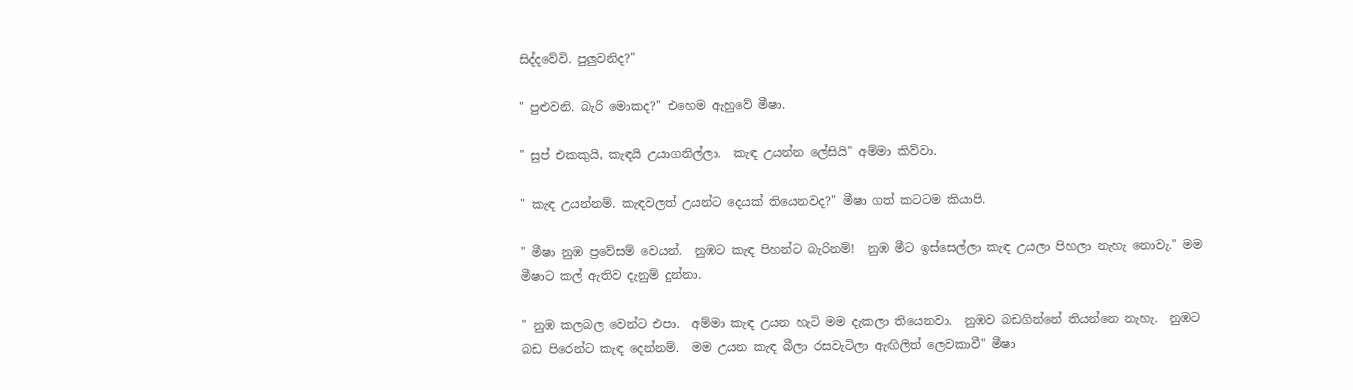සිද්දවේවි. පුලුවනිද?"

" පුළුවනි. බැරි මොකද?" එහෙම ඇහුවේ මීෂා.

" සුප් එකකුයි, කැඳයි උයාගනිල්ලා.  කැඳ උයන්න ලේසියි" අම්මා කිව්වා.

" කැඳ උයන්නම්. කැඳවලත් උයන්ට දෙයක් තියෙනවද?" මීෂා ගත් කටටම කියාපි.

" මීෂා නුඹ ප්‍රවේසම් වෙයන්.  නුඹට කැඳ පිහන්ට බැරිනම්!  නුඹ මීට ඉස්සෙල්ලා කැඳ උයලා පිහලා නැහැ නොවැ." මම මීෂාට කල් ඇතිව දැනුම් දුන්නා.

" නුඹ කලබල වෙන්ට එපා.  අම්මා කැඳ උයන හැටි මම දැකලා තියෙනවා.  නුඹව බඩගින්නේ තියන්නෙ නැහැ.  නුඹට බඩ පිරෙන්ට කැඳ දෙන්නම්.  මම උයන කැඳ බීලා රසවැටිලා ඇඟිලිත් ලෙවකාවී" මීෂා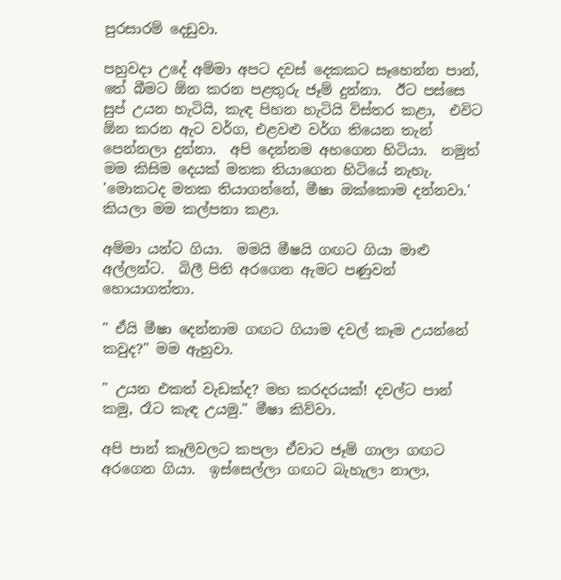පුරසාරම් දෙඩුවා.

පහුවදා උදේ අම්මා අපට දවස් දෙකකට සෑහෙන්න පාන්, තේ බීමට ඕන කරන පළතුරු ජෑම් දුන්නා.  ඊට පස්සෙ සුප් උයන හැටියි, කැඳ පිහන හැටියි විස්තර කළා,  එවිට ඕන කරන ඇට වර්ග, එළවළු වර්ග තියෙන තැන් පෙන්නලා දුන්නා.  අපි දෙන්නම අහගෙන හිටියා.  නමුත් මම කිසිම දෙයක් මතක තියාගෙන හිටියේ නැහැ.  'මොකටද මතක තියාගන්නේ, මීෂා ඔක්කොම දන්නවා.' කියලා මම කල්පනා කළා.

අම්මා යන්ට ගියා.  මමයි මීෂයි ගඟට ගියා මාළු අල්ලන්ට.  බිලී පිති අරගෙන ඇමට පණුවන් හොයාගත්තා.

" ඒයි මීෂා දෙන්නාම ගඟට ගියාම දවල් කෑම උයන්නේ කවුද?" මම ඇහුවා.

" උයන එකත් වැඩක්ද? මහ කරදරයක්! දවල්ට පාන් කමු, රෑට කැඳ උයමු." මීෂා කිව්වා.

අපි පාන් කෑලිවලට කපලා ඒවාට ජෑම් ගාලා ගඟට අරගෙන ගියා.  ඉස්සෙල්ලා ගඟට බැහැලා නාලා,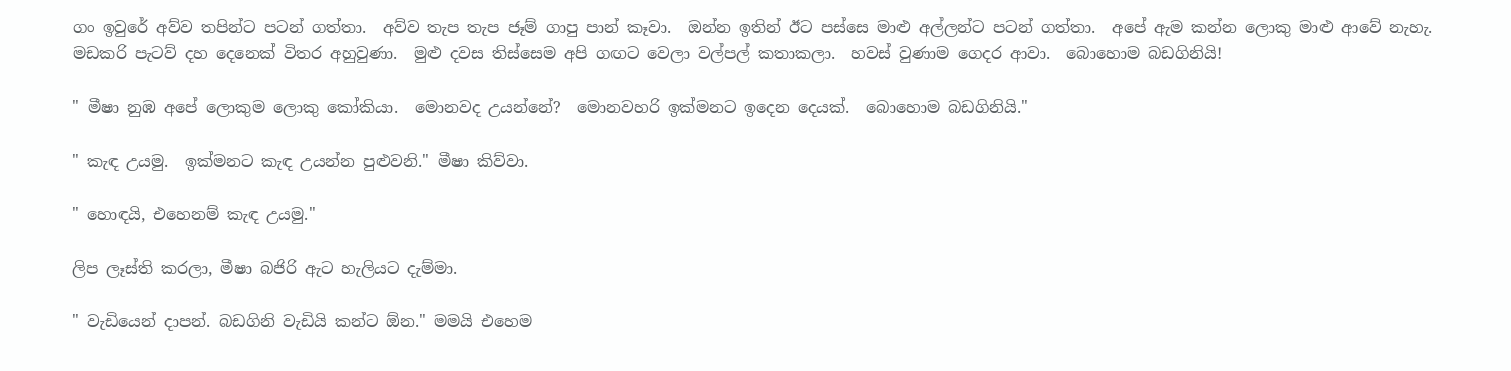ගං ඉවුරේ අව්ව තපින්ට පටන් ගත්තා.  අව්ව තැප තැප ජෑම් ගාපු පාන් කෑවා.  ඔන්න ඉතින් ඊට පස්සෙ මාළු අල්ලන්ට පටන් ගත්තා.  අපේ ඇම කන්න ලොකු මාළු ආවේ නැහැ.  මඩකරි පැටව් දහ දෙනෙක් විතර අහුවුණා.  මුළු දවස තිස්සෙම අපි ගඟට වෙලා වල්පල් කතාකලා.  හවස් වුණාම ගෙදර ආවා.  බොහොම බඩගිනියි!

" මීෂා නුඹ අපේ ලොකුම ලොකු කෝකියා.  මොනවද උයන්නේ?  මොනවහරි ඉක්මනට ඉදෙන දෙයක්.  බොහොම බඩගිනියි."

" කැඳ උයමු.  ඉක්මනට කැඳ උයන්න පුළුවනි." මීෂා කිව්වා.

" හොඳයි, එහෙනම් කැඳ උයමු."

ලිප ලෑස්ති කරලා, මීෂා බජිරි ඇට හැලියට දැම්මා.

" වැඩියෙන් දාපන්. බඩගිනි වැඩියි කන්ට ඕන." මමයි එහෙම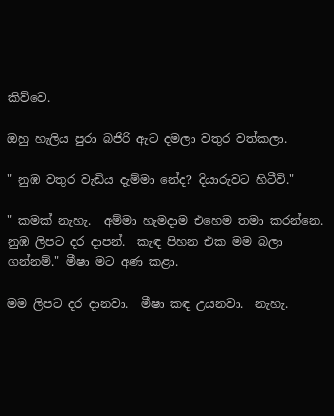කිව්වෙ.

ඔහු හැලිය පුරා බජිරි ඇට දමලා වතුර වත්කලා.

" නුඹ වතුර වැඩිය දැම්මා නේද? දියාරුවට හිටීවි."

" කමක් නැහැ.  අම්මා හැමදාම එහෙම තමා කරන්නෙ.  නුඹ ලිපට දර දාපන්.  කැඳ පිහන එක මම බලා ගන්නම්." මීෂා මට අණ කළා.

මම ලිපට දර දානවා.  මීෂා කඳ උයනවා.  නැහැ.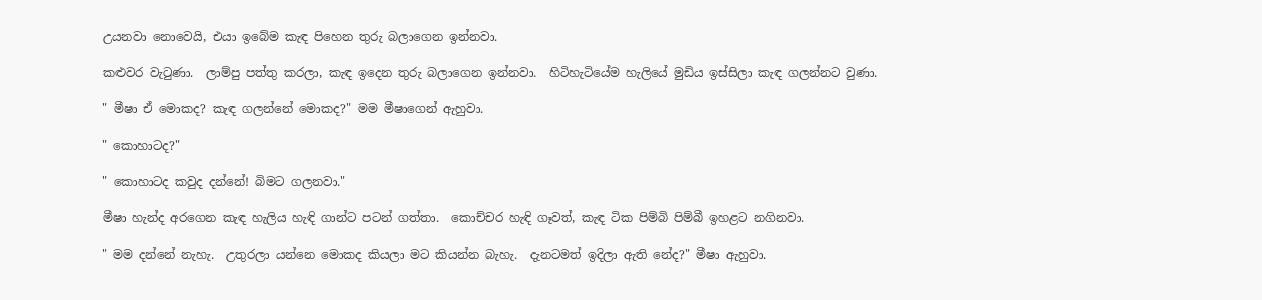උයනවා නොවෙයි, එයා ඉබේම කැඳ පිහෙන තුරු බලාගෙන ඉන්නවා.

කළුවර වැටුණා.  ලාම්පු පත්තු කරලා, කැඳ ඉදෙන තුරු බලාගෙන ඉන්නවා.  හිටිහැටියේම හැලියේ මුඩිය ඉස්සිලා කැඳ ගලන්නට වුණා.

" මීෂා ඒ මොකද? කැඳ ගලන්නේ මොකද?" මම මීෂාගෙන් ඇහුවා.

" කොහාටද?"

" කොහාටද කවුද දන්නේ! බිමට ගලනවා."

මීෂා හැන්ද අරගෙන කැඳ හැලිය හැඳි ගාන්ට පටන් ගත්තා.  කොච්චර හැඳි ගෑවත්, කැඳ ටික පිම්බි පිම්බී ඉහළට නගිනවා.

" මම දන්නේ නැහැ.  උතුරලා යන්නෙ මොකද කියලා මට කියන්න බැහැ.  දැනටමත් ඉදිලා ඇති නේද?" මීෂා ඇහුවා.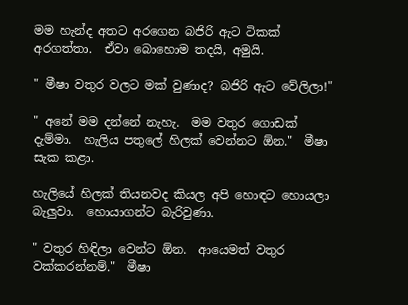මම හැන්ද අතට අරගෙන බජිරි ඇට ටිකක් අරගත්තා.  ඒවා බොහොම තදයි, අමුයි.

" මීෂා වතුර වලට මක් වුණාද? බජිරි ඇට වේලිලා!"

" අනේ මම දන්නේ නැහැ.  මම වතුර ගොඩක් දැම්මා.  හැලිය පතුලේ හිලක් වෙන්නට ඕන."  මීෂා සැක කළා.

හැලියේ හිලක් තියනවද කියල අපි හොඳට හොයලා බැලුවා.  හොයාගන්ට බැරිවුණා.

" වතුර හිඳිලා වෙන්ට ඕන.  ආයෙමත් වතුර වක්කරන්නම්."  මීෂා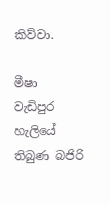කිව්වා.

මීෂා වැඩිපුර හැලියේ තිබුණ බජිරි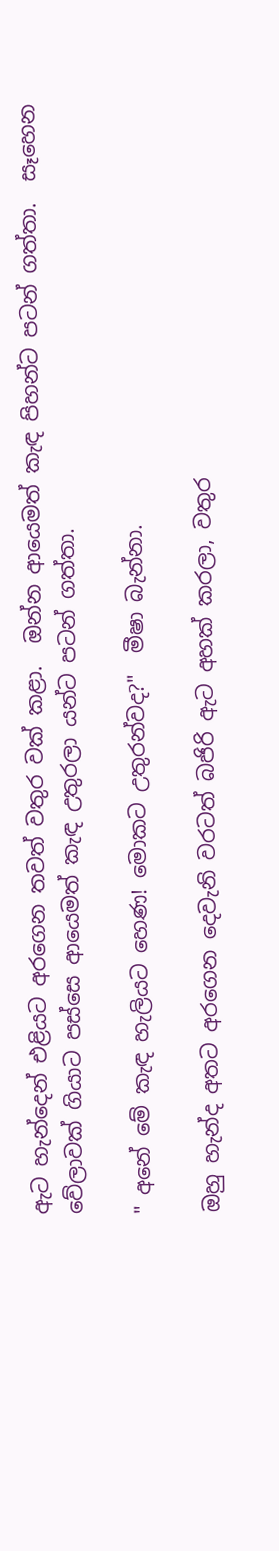ඇට හැන්දෙන් එළියට අරගෙන තවත් වතුර වක් කළා.  ඔන්න ආයෙමත් කැඳ පිහන්ට පටන් ගත්තා.  සෑහෙන වේලාවක් ගියාට පස්සෙ ආයෙමත් කැඳ උතුරලා යන්ට පටන් ගත්තා.

" අනේ මේ කැඳ හැලියට හෙණ! මොකට උතුරන්වද?"  මීෂා බැන්නා.

ඔහු හැන්ද අතට අරගෙන දෙවැනි වරටත් බජිරි ඇට අහක් කරලා, වතුර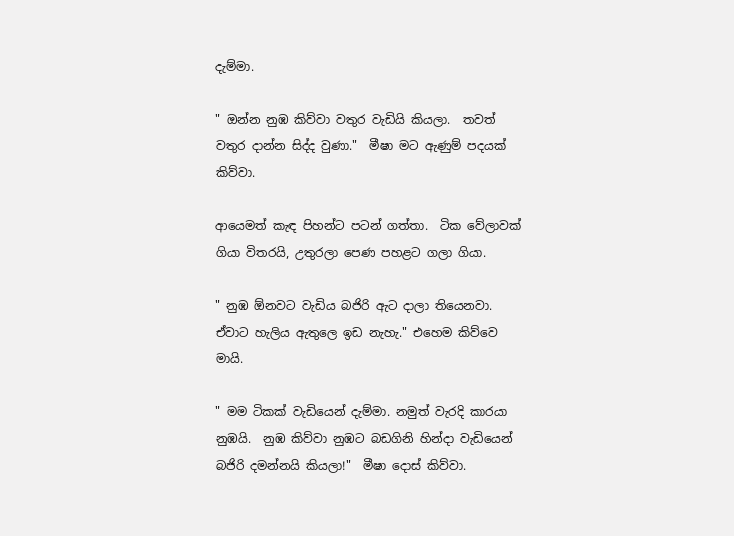දැම්මා.

" ඔන්න නුඹ කිව්වා වතුර වැඩියි කියලා.  තවත් වතුර දාන්න සිද්ද වුණා."  මීෂා මට ඇණුම් පදයක් කිව්වා.

ආයෙමත් කැඳ පිහන්ට පටන් ගත්තා.  ටික වේලාවක් ගියා විතරයි, උතුරලා පෙණ පහළට ගලා ගියා.

" නුඹ ඕනවට වැඩිය බජිරි ඇට දාලා තියෙනවා.  ඒවාට හැලිය ඇතුලෙ ඉඩ නැහැ." එහෙම කිව්වෙ මායි.

" මම ටිකක් වැඩියෙන් දැම්මා. නමුත් වැරදි කාරයා නුඹයි.  නුඹ කිව්වා නුඹට බඩගිනි හින්දා වැඩියෙන් බජිරි දමන්නයි කියලා!"  මීෂා දොස් කිව්වා.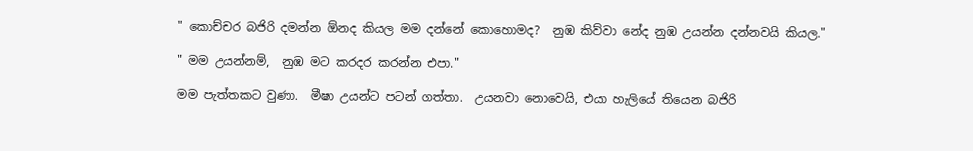" කොච්චර බජිරි දමන්න ඕනද කියල මම දන්නේ කොහොමද?  නුඹ කිව්වා නේද නුඹ උයන්න දන්නවයි කියල."

" මම උයන්නම්,  නුඹ මට කරදර කරන්න එපා."

මම පැත්තකට වුණා.  මීෂා උයන්ට පටන් ගත්තා.  උයනවා නොවෙයි, එයා හැලියේ තියෙන බජිරි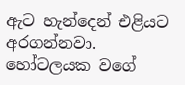ඇට හැන්දෙන් එළියට අරගන්නවා.  හෝටලයක වගේ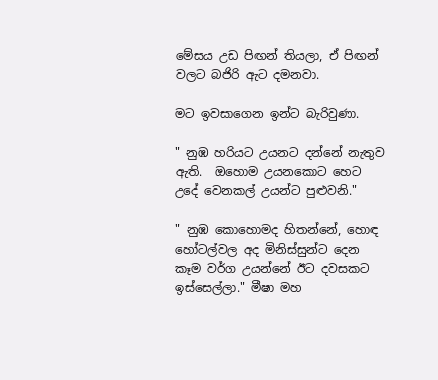මේසය උඩ පිඟන් තියලා, ඒ පිඟන් වලට බජිරි ඇට දමනවා.

මට ඉවසාගෙන ඉන්ට බැරිවුණා.

" නුඹ හරියට උයනට දන්නේ නැතුව ඇති.  ඔහොම උයනකොට හෙට උදේ වෙනකල් උයන්ට පුළුවනි."

" නුඹ කොහොමද හිතන්නේ, හොඳ හෝටල්වල අද මිනිස්සුන්ට දෙන කෑම වර්ග උයන්නේ ඊට දවසකට ඉස්සෙල්ලා." මීෂා මහ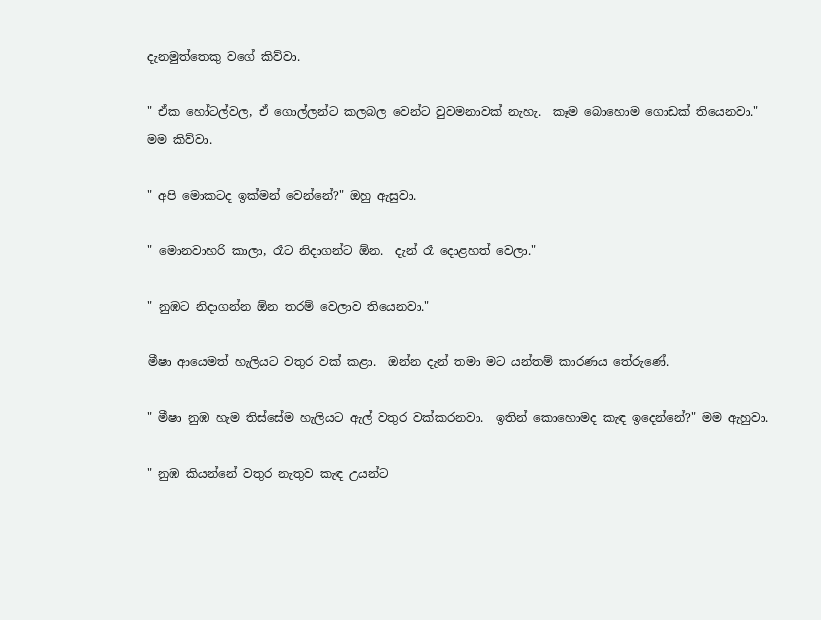දැනමුත්තෙකු වගේ කිව්වා.

" ඒක හෝටල්වල, ඒ ගොල්ලන්ට කලබල වෙන්ට වුවමනාවක් නැහැ.  කෑම බොහොම ගොඩක් තියෙනවා." මම කිව්වා.

" අපි මොකටද ඉක්මන් වෙන්නේ?" ඔහු ඇසුවා.

" මොනවාහරි කාලා, රෑට නිදාගන්ට ඕන.  දැන් රෑ දොළහත් වෙලා."

" නුඹට නිදාගන්න ඕන තරම් වෙලාව තියෙනවා."

මීෂා ආයෙමත් හැලියට වතුර වක් කළා.  ඔන්න දැන් තමා මට යන්තම් කාරණය තේරුණේ.

" මීෂා නුඹ හැම තිස්සේම හැලියට ඇල් වතුර වක්කරනවා.  ඉතින් කොහොමද කැඳ ඉදෙන්නේ?" මම ඇහුවා.

" නුඹ කියන්නේ වතුර නැතුව කැඳ උයන්ට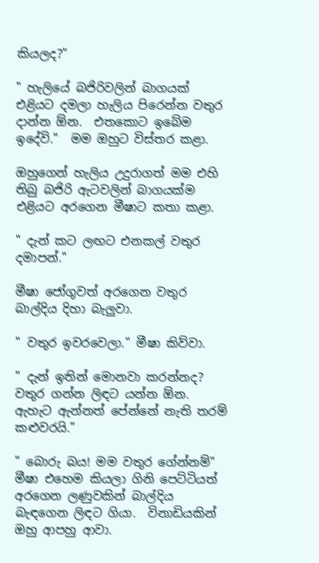කියලද?"

" හැලියේ බජිරිවලින් බාගයක් එළියට දමලා හැලිය පිරෙන්න වතුර දාන්න ඕන.  එතකොට ඉබේම ඉදේවි."  මම ඔහුට විස්තර කළා.

ඔහුගෙන් හැලිය උදුරාගත් මම එහි තිබු බජිරි ඇටවලින් බාගයක්ම එළියට අරගෙන මීෂාට කතා කළා.

" දැන් කට ලඟට එනකල් වතුර දමාපන්."

මීෂා ජෝගුවත් අරගෙන වතුර බාල්දිය දිහා බැලුවා.

" වතුර ඉවරවෙලා." මීෂා කිව්වා.

" දැන් ඉතින් මොනවා කරන්නද? වතුර ගන්න ලිඳට යන්න ඕන.  ඇහැට ඇන්නත් පේන්නේ නැති තරම් කළුවරයි."

" බොරු බය! මම වතුර ගේන්නම්" මීෂා එහෙම කියලා ගිනි පෙට්ටියත් අරගෙන ලණුවකින් බාල්දිය බැඳගෙන ලිඳට ගියා.  විනාඩියකින් ඔහු ආපහු ආවා.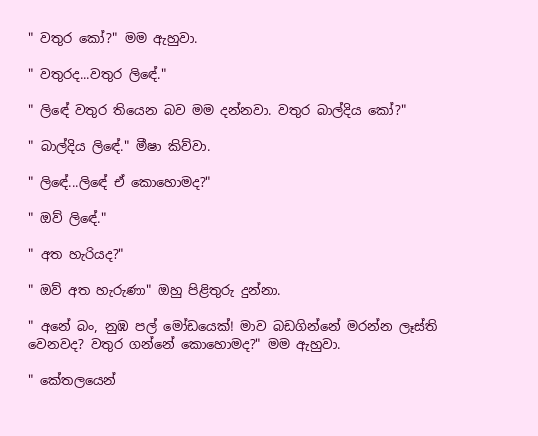" වතුර කෝ?" මම ඇහුවා.

" වතුරද...වතුර ලිඳේ."

" ලිඳේ වතුර තියෙන බව මම දන්නවා. වතුර බාල්දිය කෝ?"

" බාල්දිය ලිඳේ." මීෂා කිව්වා.

" ලිඳේ...ලිඳේ ඒ කොහොමද?"

" ඔව් ලිඳේ."

" අත හැරියද?"

" ඔව් අත හැරුණා" ඔහු පිළිතුරු දුන්නා.

" අනේ බං, නුඹ පල් මෝඩයෙක්! මාව බඩගින්නේ මරන්න ලෑස්ති වෙනවද? වතුර ගන්නේ කොහොමද?" මම ඇහුවා.

" කේතලයෙන්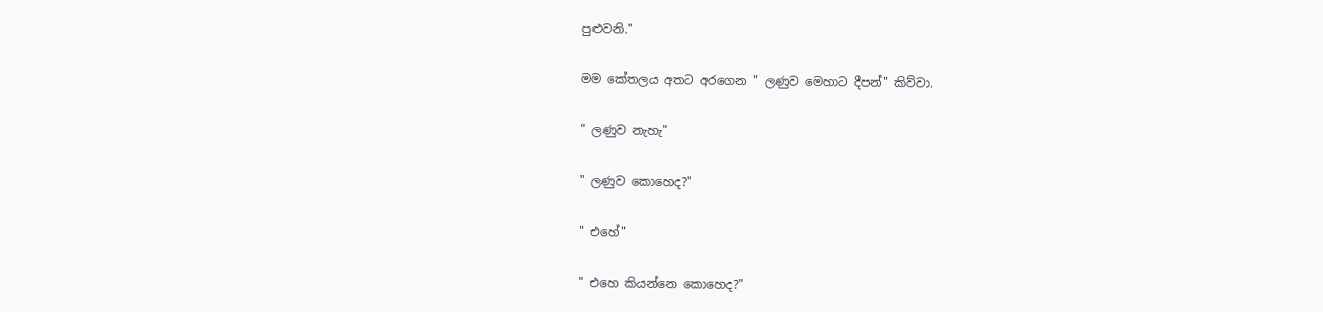පුළුවනි."

මම කේතලය අතට අරගෙන " ලණුව මෙහාට දීපන්" කිව්වා.

" ලණුව නැහැ"

" ලණුව කොහෙද?"

" එහේ"

" එහෙ කියන්නෙ කොහෙද?"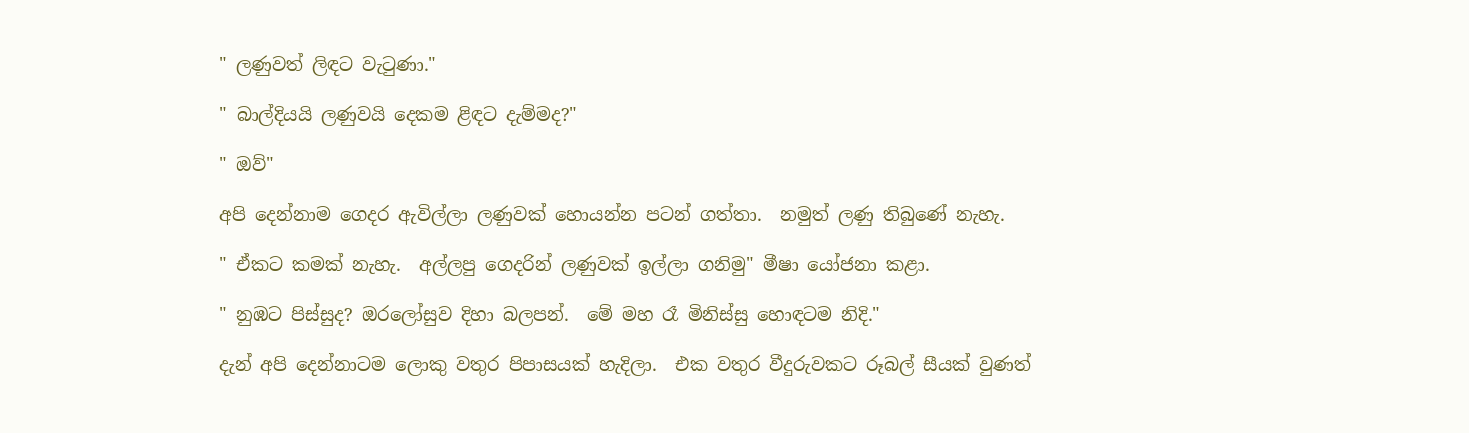" ලණුවත් ලිඳට වැටුණා."

" බාල්දියයි ලණුවයි දෙකම ළිඳට දැම්මද?"

" ඔව්"

අපි දෙන්නාම ගෙදර ඇවිල්ලා ලණුවක් හොයන්න පටන් ගත්තා.  නමුත් ලණු තිබුණේ නැහැ.

" ඒකට කමක් නැහැ.  අල්ලපු ගෙදරින් ලණුවක් ඉල්ලා ගනිමු" මීෂා යෝජනා කළා.

" නුඹට පිස්සුද? ඔරලෝසුව දිහා බලපන්.  මේ මහ රෑ මිනිස්සු හොඳටම නිදි."

දැන් අපි දෙන්නාටම ලොකු වතුර පිපාසයක් හැදිලා.  එක වතුර වීදුරුවකට රූබල් සීයක් වුණත්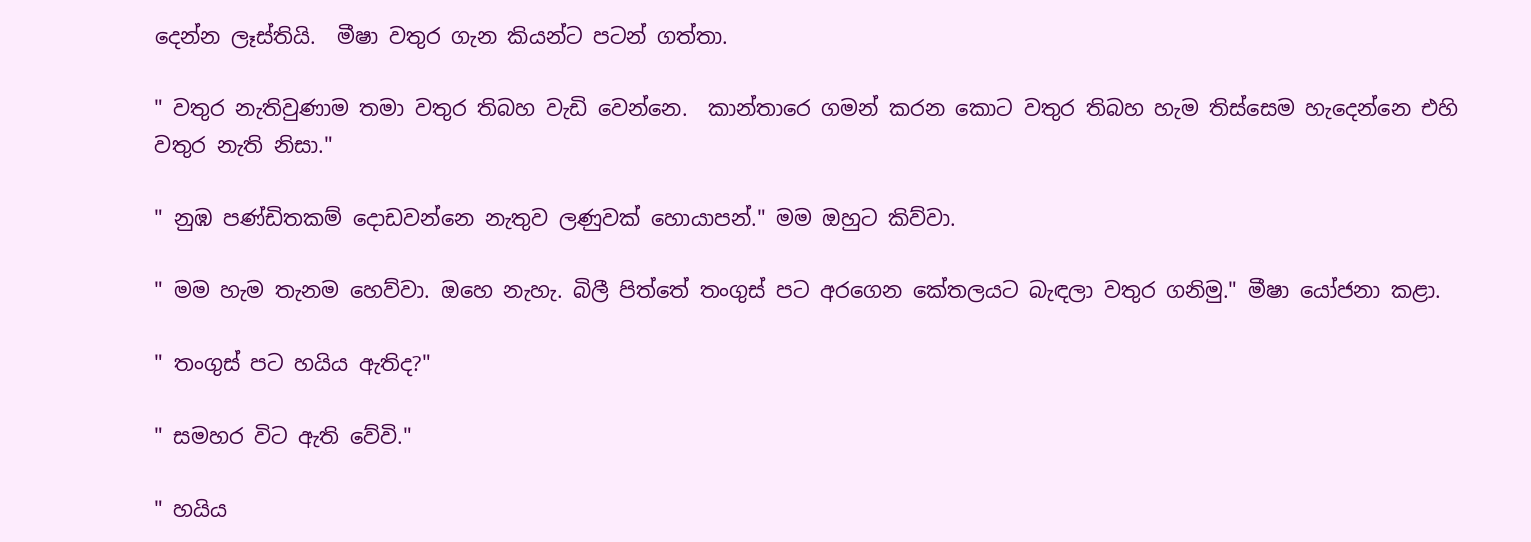දෙන්න ලෑස්තියි.  මීෂා වතුර ගැන කියන්ට පටන් ගත්තා.

" වතුර නැතිවුණාම තමා වතුර තිබහ වැඩි වෙන්නෙ.  කාන්තාරෙ ගමන් කරන කොට වතුර තිබහ හැම තිස්සෙම හැදෙන්නෙ එහි වතුර නැති නිසා."

" නුඹ පණ්ඩිතකම් දොඩවන්නෙ නැතුව ලණුවක් හොයාපන්." මම ඔහුට කිව්වා.

" මම හැම තැනම හෙව්වා. ඔහෙ නැහැ. බිලී පිත්තේ තංගුස් පට අරගෙන කේතලයට බැඳලා වතුර ගනිමු." මීෂා යෝජනා කළා.

" තංගුස් පට හයිය ඇතිද?"

" සමහර විට ඇති වේවි."

" හයිය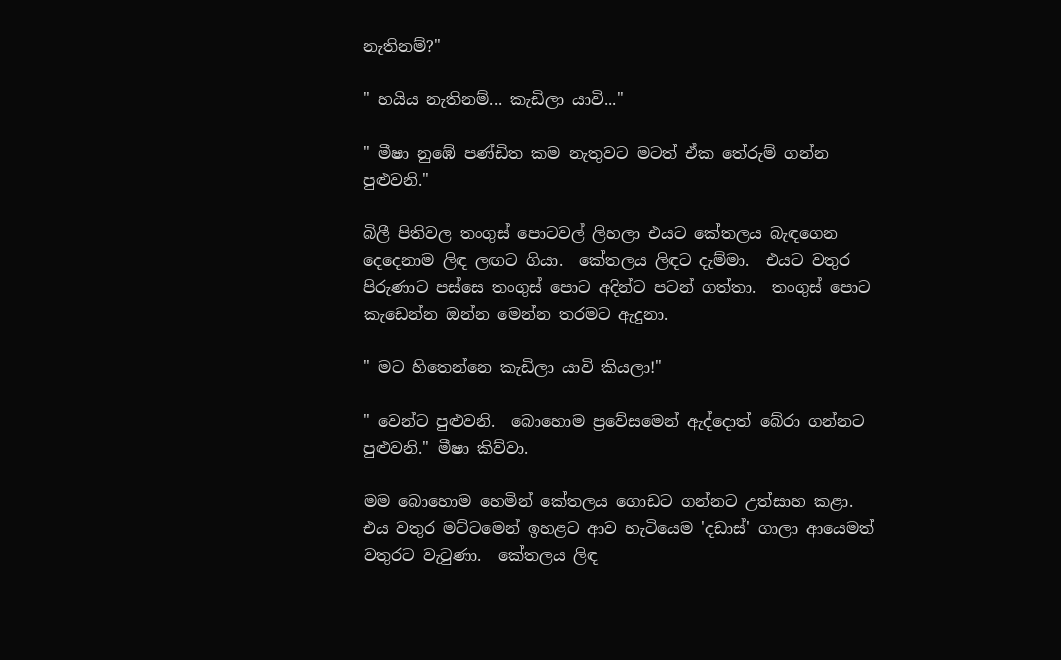නැතිනම්?"

" හයිය නැතිනම්... කැඩිලා යාවි..."

" මීෂා නුඹේ පණ්ඩිත කම නැතුවට මටත් ඒක තේරුම් ගන්න පුළුවනි."

බිලී පිතිවල තංගුස් පොටවල් ලිහලා එයට කේතලය බැඳගෙන දෙදෙනාම ලිඳ ලඟට ගියා.  කේතලය ලිඳට දැම්මා.  එයට වතුර පිරුණාට පස්සෙ තංගුස් පොට අදින්ට පටන් ගත්තා.  තංගුස් පොට කැඩෙන්න ඔන්න මෙන්න තරමට ඇදුනා.

" මට හිතෙන්නෙ කැඩිලා යාවි කියලා!"

" වෙන්ට පුළුවනි.  බොහොම ප්‍රවේසමෙන් ඇද්දොත් බේරා ගන්නට පුළුවනි." මීෂා කිව්වා.

මම බොහොම හෙමින් කේතලය ගොඩට ගන්නට උත්සාහ කළා.  එය වතුර මට්ටමෙන් ඉහළට ආව හැටියෙම 'දඩාස්' ගාලා ආයෙමත් වතුරට වැටුණා.  කේතලය ලිඳ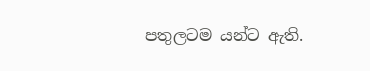පතුලටම යන්ට ඇති.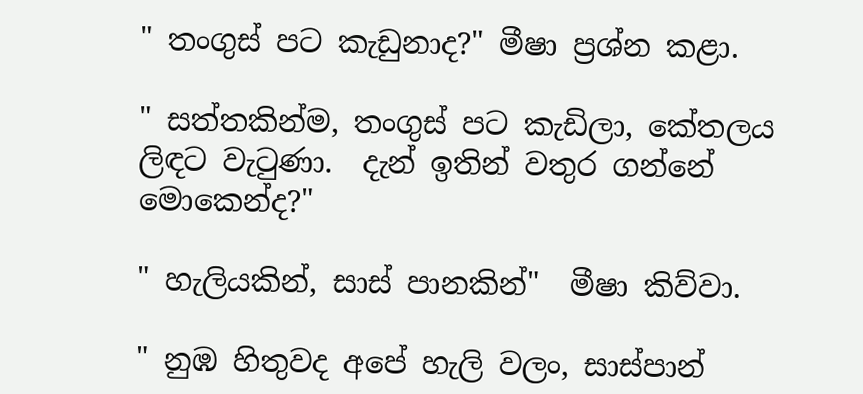" තංගුස් පට කැඩුනාද?" මීෂා ප්‍රශ්න කළා.

" සත්තකින්ම, තංගුස් පට කැඩිලා, කේතලය ලිඳට වැටුණා.  දැන් ඉතින් වතුර ගන්නේ මොකෙන්ද?"

" හැලියකින්, සාස් පානකින්"  මීෂා කිව්වා.

" නුඹ හිතුවද අපේ හැලි වලං, සාස්පාන්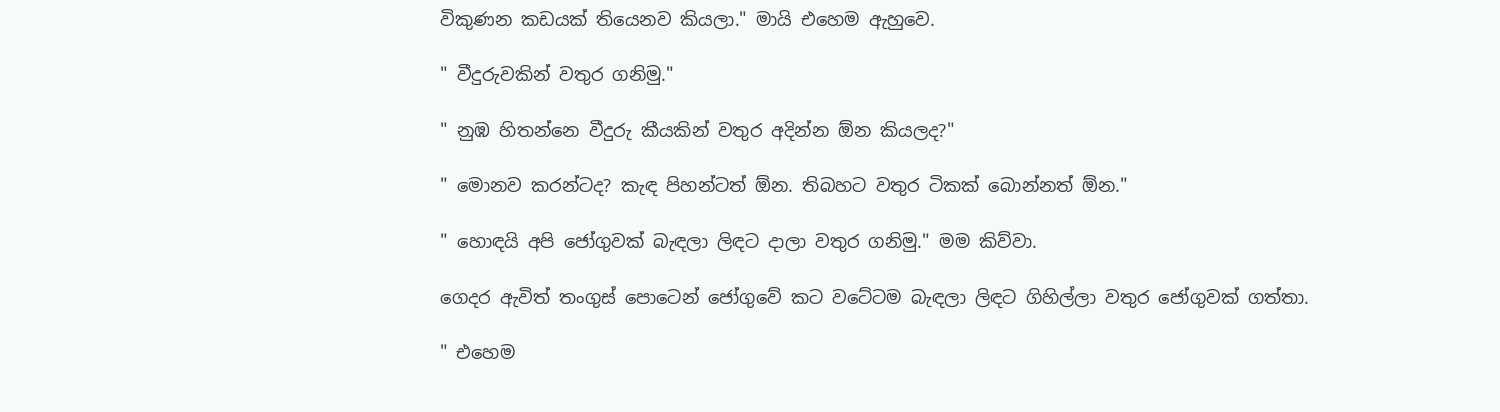විකුණන කඩයක් තියෙනව කියලා." මායි එහෙම ඇහුවෙ.

" වීදුරුවකින් වතුර ගනිමු."

" නුඹ හිතන්නෙ වීදුරු කීයකින් වතුර අදින්න ඕන කියලද?"

" මොනව කරන්ටද? කැඳ පිහන්ටත් ඕන. තිබහට වතුර ටිකක් බොන්නත් ඕන."

" හොඳයි අපි ජෝගුවක් බැඳලා ලිඳට දාලා වතුර ගනිමු." මම කිව්වා.

ගෙදර ඇවිත් තංගුස් පොටෙන් ජෝගුවේ කට වටේටම බැඳලා ලිඳට ගිහිල්ලා වතුර ජෝගුවක් ගත්තා.

" එහෙම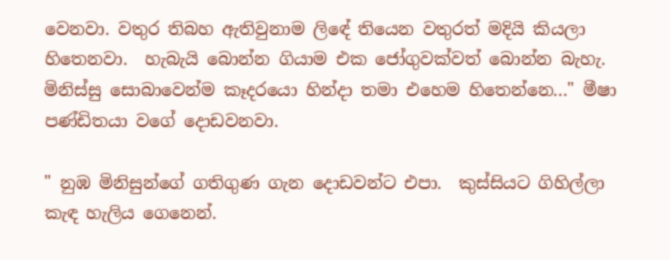වෙනවා. වතුර තිබහ ඇතිවුනාම ලිඳේ තියෙන වතුරත් මදියි කියලා හිතෙනවා.  හැබැයි බොන්න ගියාම එක ජෝගුවක්වත් බොන්න බැහැ.  මිනිස්සු සොබාවෙන්ම කෑදරයො හින්දා තමා එහෙම හිතෙන්නෙ..." මීෂා පණ්ඩිතයා වගේ දොඩවනවා.

" නුඹ මිනිසුන්ගේ ගතිගුණ ගැන දොඩවන්ට එපා.  කුස්සියට ගිහිල්ලා කැඳ හැලිය ගෙනෙන්.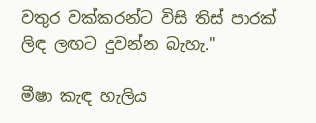වතුර වක්කරන්ට විසි තිස් පාරක් ලිඳ ලඟට දුවන්න බැහැ."

මීෂා කැඳ හැලිය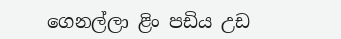ගෙනල්ලා ළිං පඩිය උඩ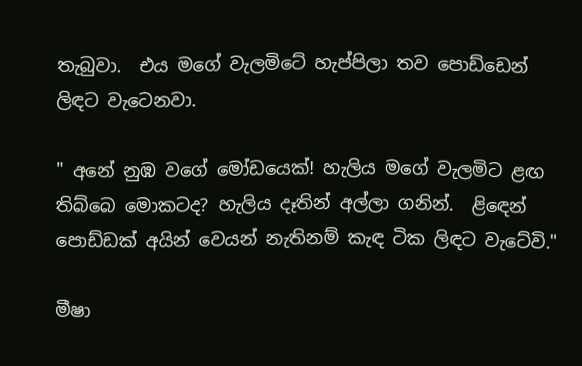තැබුවා.  එය මගේ වැලමිටේ හැප්පිලා තව පොඩ්ඩෙන් ලිඳට වැටෙනවා.

" අනේ නුඹ වගේ මෝඩයෙක්! හැලිය මගේ වැලමිට ළඟ තිබ්බෙ මොකටද? හැලිය දෑතින් අල්ලා ගනින්.  ළිඳෙන් පොඩ්ඩක් අයින් වෙයන් නැතිනම් කැඳ ටික ලිඳට වැටේවි."

මීෂා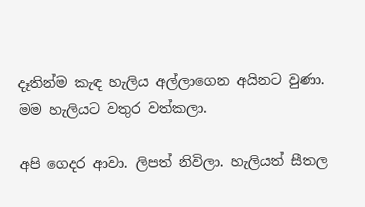දෑතින්ම කැඳ හැලිය අල්ලාගෙන අයිනට වුණා.  මම හැලියට වතුර වත්කලා.

අපි ගෙදර ආවා. ලිපත් නිවිලා. හැලියත් සීතල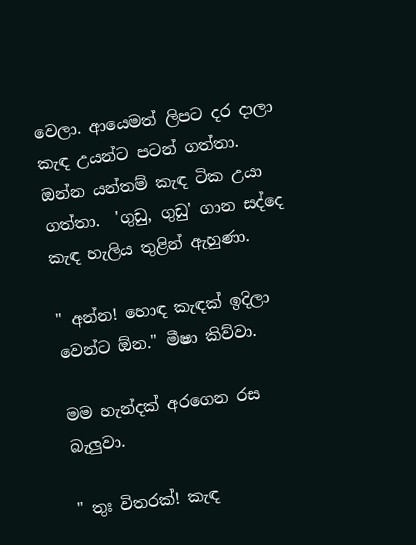වෙලා. ආයෙමත් ලිපට දර දාලා කැඳ උයන්ට පටන් ගත්තා.  ඔන්න යන්තම් කැඳ ටික උයා ගත්තා.  'ගුඩු, ගුඩු' ගාන සද්දෙ කැඳ හැලිය තුළින් ඇහුණා.

" අන්න! හොඳ කැඳක් ඉදිලා වෙන්ට ඕන." මීෂා කිව්වා.

මම හැන්දක් අරගෙන රස බැලුවා.

" තුඃ විතරක්! කැඳ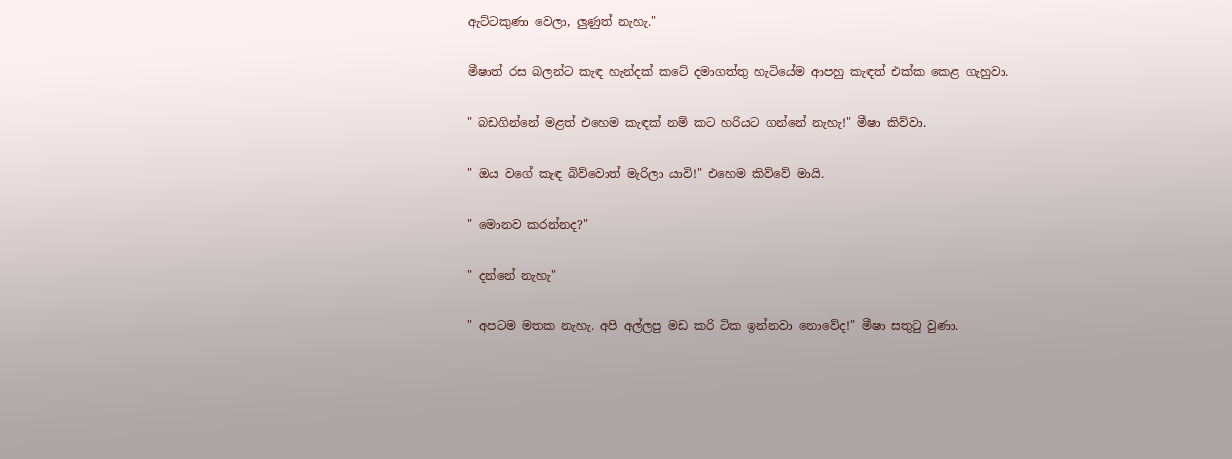ඇට්ටකුණා වෙලා, ලුණුත් නැහැ."

මීෂාත් රස බලන්ට කැඳ හැන්දක් කටේ දමාගත්තු හැටියේම ආපහු කැඳත් එක්ක කෙළ ගැහුවා.

" බඩගින්නේ මළත් එහෙම කැඳක් නම් කට හරියට ගන්නේ නැහැ!" මීෂා කිව්වා.

" ඔය වගේ කැඳ බිව්වොත් මැරිලා යාවි!" එහෙම කිව්වේ මායි.

" මොනව කරන්නද?"

" දන්නේ නැහැ"

" අපටම මතක නැහැ. අපි අල්ලපු මඩ කරි ටික ඉන්නවා නොවේද!" මීෂා සතුටු වුණා.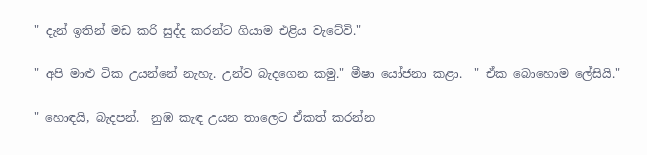" දැන් ඉතින් මඩ කරි සුද්ද කරන්ට ගියාම එළිය වැටේවි."

" අපි මාළු ටික උයන්නේ නැහැ. උන්ව බැදගෙන කමු." මීෂා යෝජනා කළා.  " ඒක බොහොම ලේසියි."

" හොඳයි, බැදපන්.  නුඹ කැඳ උයන තාලෙට ඒකත් කරන්න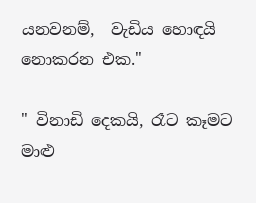යනවනම්,  වැඩිය හොඳයි නොකරන එක."

" විනාඩි දෙකයි, රෑට කෑමට මාළු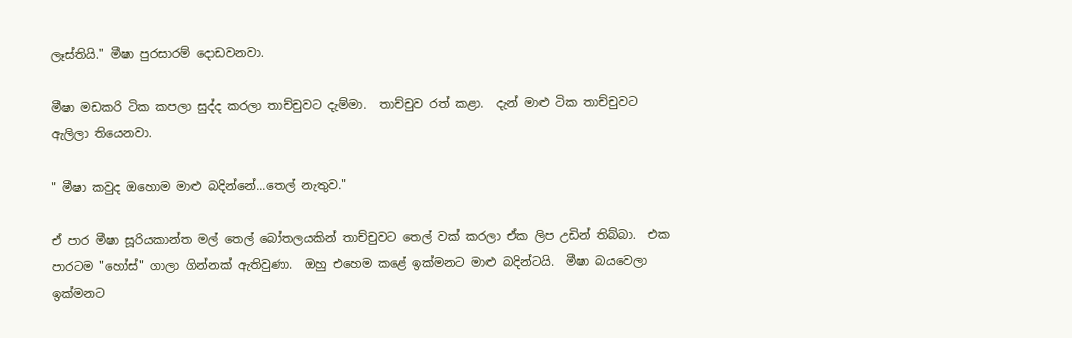ලෑස්තියි." මීෂා පුරසාරම් දොඩවනවා.

මීෂා මඩකරි ටික කපලා සුද්ද කරලා තාච්චුවට දැම්මා.  තාච්චුව රත් කළා.  දැන් මාළු ටික තාච්චුවට ඇලිලා තියෙනවා.

" මීෂා කවුද ඔහොම මාළු බදින්නේ...තෙල් නැතුව."

ඒ පාර මීෂා සූරියකාන්ත මල් තෙල් බෝතලයකින් තාච්චුවට තෙල් වක් කරලා ඒක ලිප උඩින් තිබ්බා.  එක පාරටම "හෝස්" ගාලා ගින්නක් ඇතිවුණා.  ඔහු එහෙම කළේ ඉක්මනට මාළු බදින්ටයි.  මීෂා බයවෙලා ඉක්මනට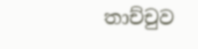තාච්චුව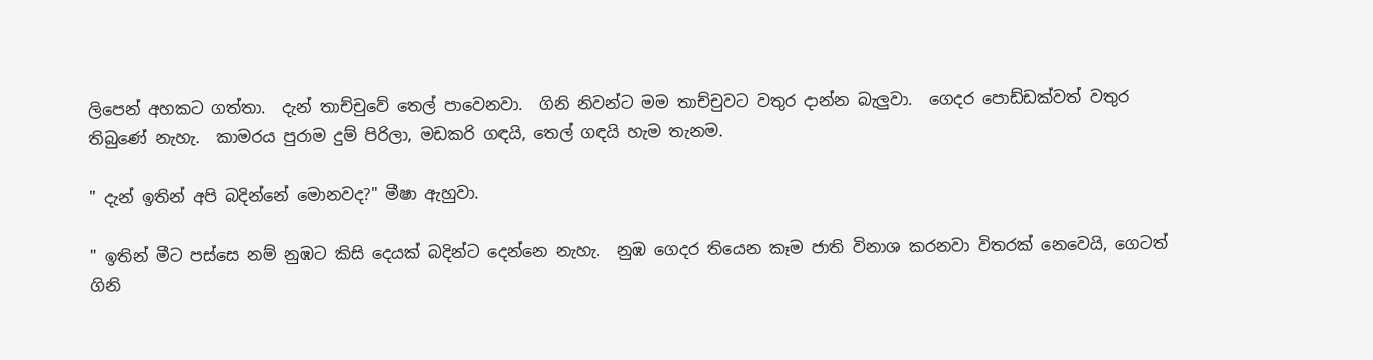ලිපෙන් අහකට ගත්තා.  දැන් තාච්චුවේ තෙල් පාවෙනවා.  ගිනි නිවන්ට මම තාච්චුවට වතුර දාන්න බැලුවා.  ගෙදර පොඩ්ඩක්වත් වතුර තිබුණේ නැහැ.  කාමරය පුරාම දුම් පිරිලා, මඩකරි ගඳයි, තෙල් ගඳයි හැම තැනම.

" දැන් ඉතින් අපි බදින්නේ මොනවද?" මීෂා ඇහුවා.

" ඉතින් මීට පස්සෙ නම් නුඹට කිසි දෙයක් බදින්ට දෙන්නෙ නැහැ.  නුඹ ගෙදර තියෙන කෑම ජාති විනාශ කරනවා විතරක් නෙවෙයි, ගෙටත් ගිනි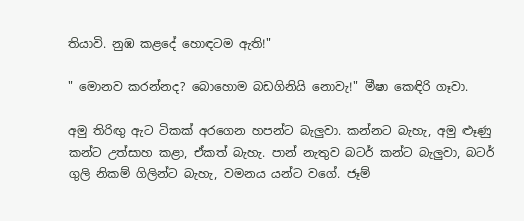තියාවි. නුඹ කළදේ හොඳටම ඇති!"

" මොනව කරන්නද? බොහොම බඩගිනියි නොවැ!" මීෂා කෙඳිරි ගෑවා.

අමු තිරිඟු ඇට ටිකක් අරගෙන හපන්ට බැලුවා. කන්නට බැහැ, අමු ළූණු කන්ට උත්සාහ කළා, ඒකත් බැහැ. පාන් නැතුව බටර් කන්ට බැලුවා, බටර් ගුලි නිකම් ගිලින්ට බැහැ, වමනය යන්ට වගේ. ජෑම්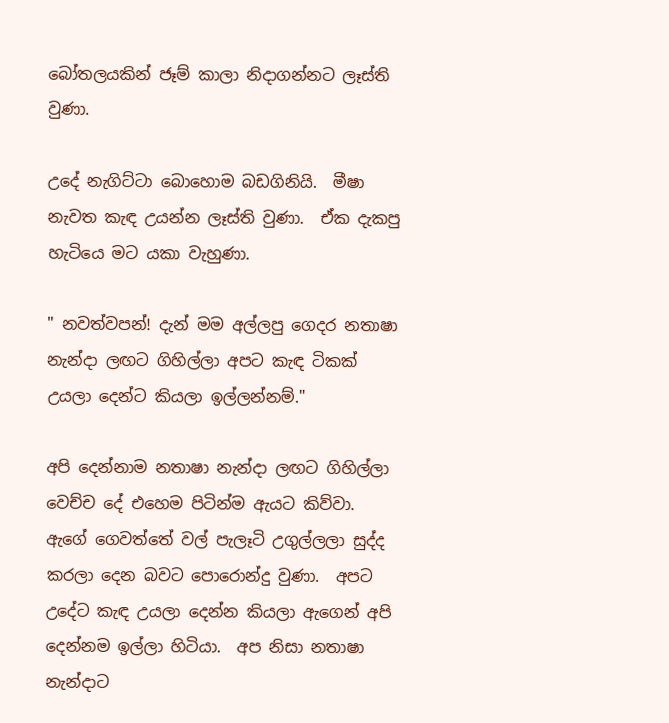බෝතලයකින් ජෑම් කාලා නිදාගන්නට ලෑස්ති වුණා.

උදේ නැගිට්ටා බොහොම බඩගිනියි.  මීෂා නැවත කැඳ උයන්න ලෑස්ති වුණා.  ඒක දැකපු හැටියෙ මට යකා වැහුණා.

" නවත්වපන්! දැන් මම අල්ලපු ගෙදර නතාෂා නැන්දා ලඟට ගිහිල්ලා අපට කැඳ ටිකක් උයලා දෙන්ට කියලා ඉල්ලන්නම්."

අපි දෙන්නාම නතාෂා නැන්දා ලඟට ගිහිල්ලා වෙච්ච දේ එහෙම පිටින්ම ඇයට කිව්වා.  ඇගේ ගෙවත්තේ වල් පැලෑටි උගුල්ලලා සුද්ද කරලා දෙන බවට පොරොන්දු වුණා.  අපට උදේට කැඳ උයලා දෙන්න කියලා ඇගෙන් අපි දෙන්නම ඉල්ලා හිටියා.  අප නිසා නතාෂා නැන්දාට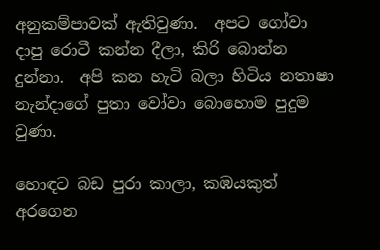අනුකම්පාවක් ඇතිවුණා.  අපට ගෝවා දාපු රොටී කන්න දීලා, කිරි බොන්න දුන්නා.  අපි කන හැටි බලා හිටිය නතාෂා නැන්දාගේ පුතා වෝවා බොහොම පුදුම වුණා.

හොඳට බඩ පුරා කාලා, කඹයකුත් අරගෙන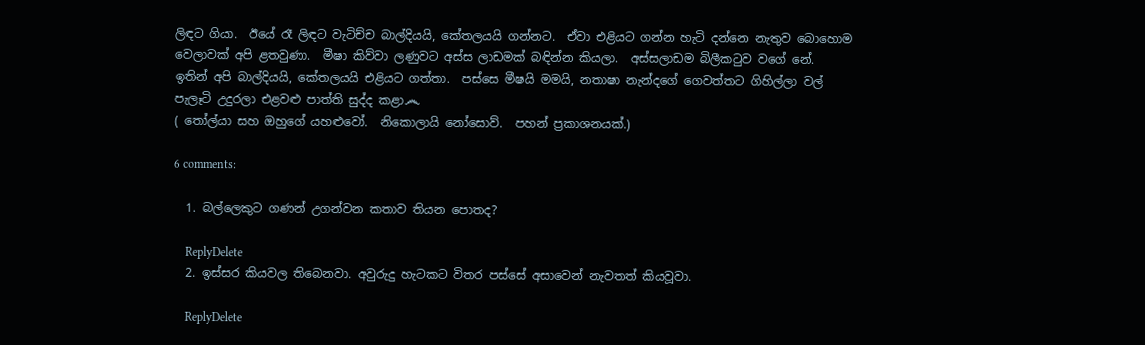ලිඳට ගියා.  ඊයේ රෑ ලිඳට වැටිච්ච බාල්දියයි, කේතලයයි ගන්නට.  ඒවා එළියට ගන්න හැටි දන්නෙ නැතුව බොහොම වෙලාවක් අපි ළතවුණා.  මීෂා කිව්වා ලණුවට අස්ස ලාඩමක් බඳින්න කියලා.  අස්සලාඩම බිලීකටුව වගේ නේ.  ඉතින් අපි බාල්දියයි, කේතලයයි එළියට ගත්තා.  පස්සෙ මීෂයි මමයි, නතාෂා නැන්දගේ ගෙවත්තට ගිහිල්ලා වල් පැලෑටි උදුරලා එළවළු පාත්ති සුද්ද කළා෴
( තෝල්යා සහ ඔහුගේ යහළුවෝ.  නිකොලායි නෝසොව්.  පහන් ප්‍රකාශනයක්.)

6 comments:

  1. බල්ලෙකුට ගණන් උගන්වන කතාව තියන පොතද?

    ReplyDelete
  2. ඉස්සර කියවල තිබෙනවා. අවුරුදු හැටකට විතර පස්සේ අසාවෙන් නැවතත් කියවූවා.

    ReplyDelete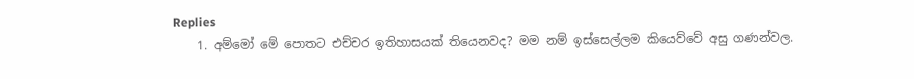Replies
    1. අම්මෝ මේ පොතට එච්චර ඉතිහාසයක් තියෙනවද? මම නම් ඉස්සෙල්ලම කියෙව්වේ අසු ගණන්වල.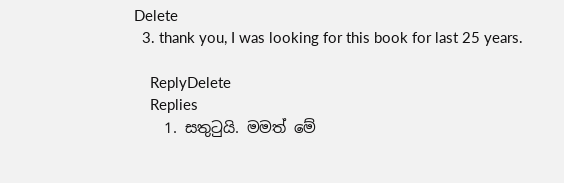Delete
  3. thank you, I was looking for this book for last 25 years.

    ReplyDelete
    Replies
    1. සතුටුයි. මමත් මේ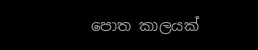පොත කාලයක්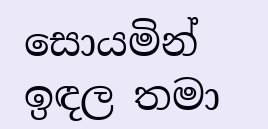සොයමින් ඉඳල තමා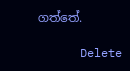ගත්තේ.

      Delete